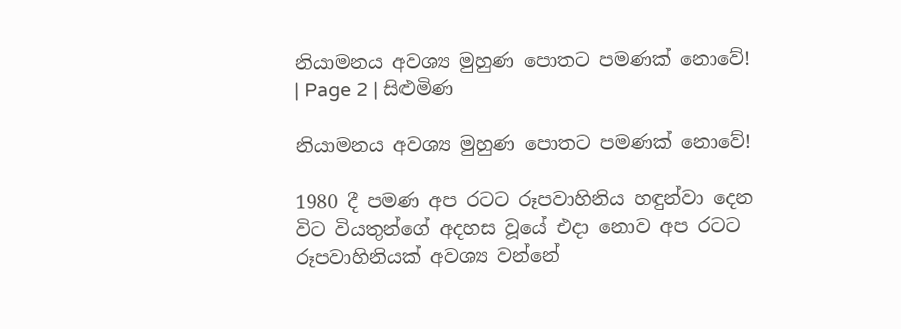නියාමනය අවශ්‍ය මුහුණ පොතට පමණක් නොවේ! | Page 2 | සිළුමිණ

නියාමනය අවශ්‍ය මුහුණ පොතට පමණක් නොවේ!

1980 දී පමණ අප රටට රූපවාහිනිය හඳුන්වා දෙන විට වියතුන්ගේ අදහස වූයේ එදා නොව අප රටට රූපවාහිනියක් අවශ්‍ය වන්නේ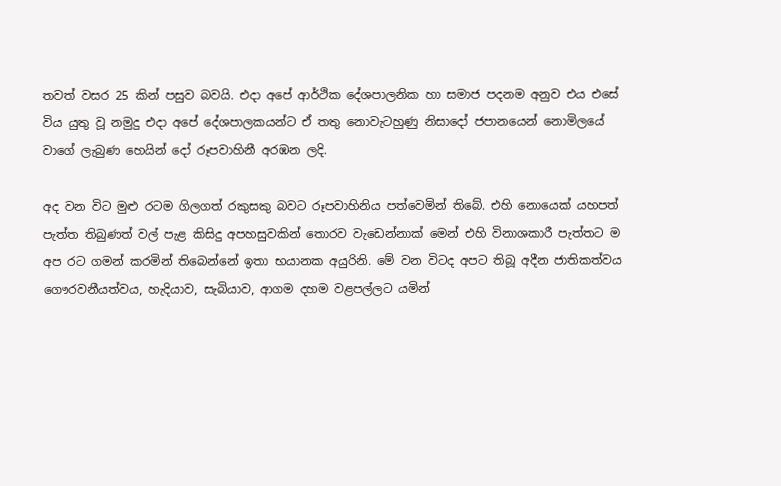තවත් වසර 25 කින් පසුව බවයි. එදා අපේ ආර්ථික දේශපාලනික හා සමාජ පදනම අනුව එය එසේ විය යුතු වූ නමුදු එදා අපේ දේශපාලකයන්ට ඒ තතු නොවැටහුණු නිසාදෝ ජපානයෙන් නොමිලයේ වාගේ ලැබුණ හෙයින් දෝ රූපවාහිනී අරඹන ලදි.

අද වන විට මුළු රටම ගිලගත් රකුසකු බවට රූපවාහිනිය පත්වෙමින් තිබේ. එහි නොයෙක් යහපත් පැත්ත තිබුණත් වල් පැළ කිසිදු අපහසුවකින් තොරව වැඩෙන්නාක් මෙන් එහි විනාශකාරී පැත්තට ම අප රට ගමන් කරමින් තිබෙන්නේ ඉතා භයානක අයුරිනි. මේ වන විටද අපට තිබූ අදීන ජාතිකත්වය ගෞරවනීයත්වය, හැදියාව, සැබියාව, ආගම දහම වළපල්ලට යමින්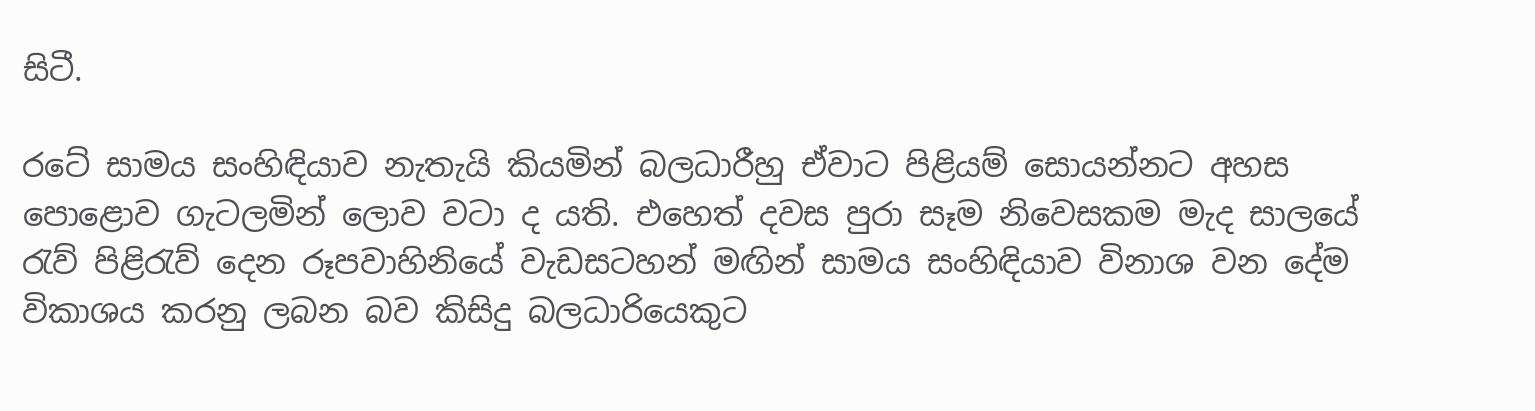සිටී.

රටේ සාමය සංහිඳියාව නැතැයි කියමින් බලධාරීහු ඒවාට පිළියම් සොයන්නට අහස පොළොව ගැටලමින් ලොව වටා ද යති. එහෙත් දවස පුරා සෑම නිවෙසකම මැද සාලයේ රැව් පිළිරැව් දෙන රූපවාහිනියේ වැඩසටහන් මඟින් සාමය සංහිඳියාව විනාශ වන දේම විකාශය කරනු ලබන බව කිසිදු බලධාරියෙකුට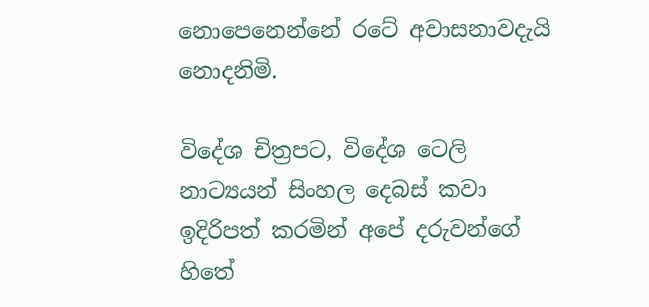නොපෙනෙන්නේ රටේ අවාසනාවදැයි නොදනිමි.

විදේශ චිත්‍රපට, විදේශ ටෙලි නාට්‍යයන් සිංහල දෙබස් කවා ඉදිරිපත් කරමින් අපේ දරුවන්ගේ හිතේ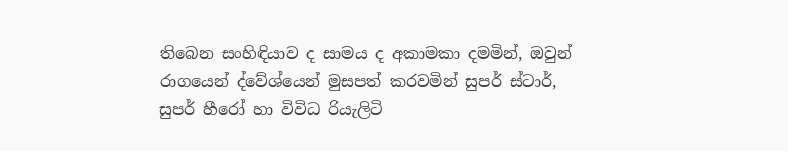තිබෙන සංහිඳියාව ද සාමය ද අකාමකා දමමින්, ඔවුන් රාගයෙන් ද්වේශ්යෙන් මුසපත් කරවමින් සුපර් ස්ටාර්, සුපර් හීරෝ හා විවිධ රියැලිටි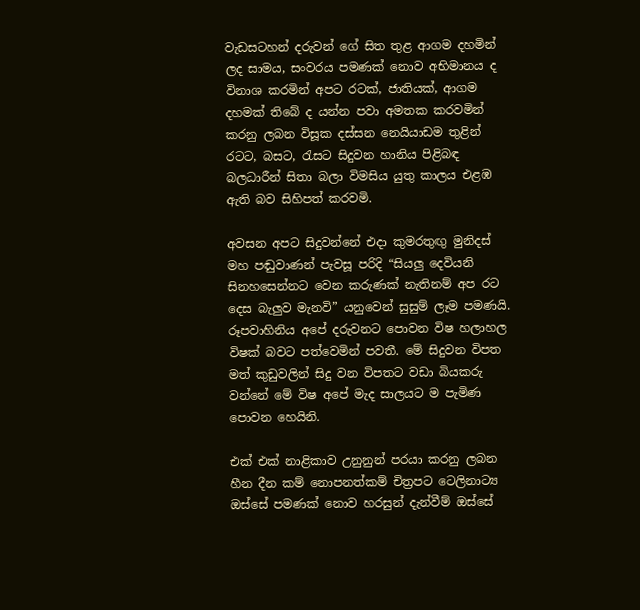වැඩසටහන් දරුවන් ගේ සිත තුළ ආගම දහමින් ලද සාමය, සංවරය පමණක් නොව අභිමානය ද විනාශ කරමින් අපට රටක්, ජාතියක්, ආගම දහමක් තිබේ ද යන්න පවා අමතක කරවමින් කරනු ලබන විසූක දස්සන නෙයියාඩම තුළින් රටට, බසට, රැසට සිදුවන හානිය පිළිබඳ බලධාරීන් සිතා බලා විමසිය යුතු කාලය එළඹ ඇති බව සිහිපත් කරවමි.

අවසන අපට සිදුවන්නේ එදා කුමරතුඟු මුනිදස් මහ පඬුවාණන් පැවසූ පරිදි “සියලු දෙවියනි සිනහසෙන්නට වෙන කරුණක් නැතිනම් අප රට දෙස බැලුව මැනවි” යනුවෙන් සුසුම් ලෑම පමණයි. රූපවාහිනිය අපේ දරුවනට පොවන විෂ හලාහල විෂක් බවට පත්වෙමින් පවතී. මේ සිදුවන විපත මත් කුඩුවලින් සිදු වන විපතට වඩා බියකරු වන්නේ මේ විෂ අපේ මැද සාලයට ම පැමිණ පොවන හෙයිනි.

එක් එක් නාළිකාව උනුනුන් පරයා කරනු ලබන හීන දීන කම් නොපනත්කම් චිත්‍රපට ටෙලිනාට්‍ය ඔස්සේ පමණක් නොව හරසුන් දැන්වීම් ඔස්සේ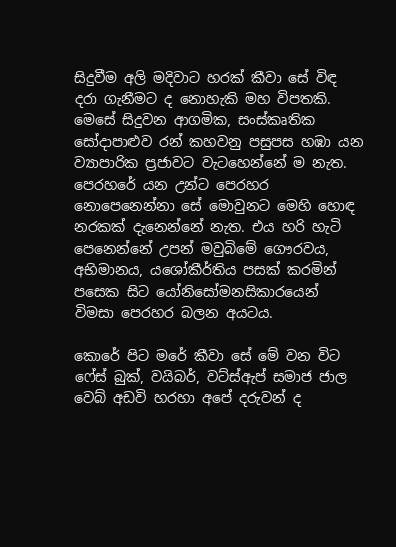සිදුවීම අලි මදිවාට හරක් කීවා සේ විඳ දරා ගැනීමට ද නොහැකි මහ විපතකි. මෙසේ සිදුවන ආගමික, සංස්කෘතික සෝදාපාළුව රන් කහවනු පසුපස හඹා යන ව්‍යාපාරික ප්‍රජාවට වැටහෙන්නේ ම නැත. පෙරහරේ යන උන්ට පෙරහර නොපෙනෙන්නා සේ මොවුනට මෙහි හොඳ නරකක් දැනෙන්නේ නැත. එය හරි හැටි පෙනෙන්නේ උපන් මවුබිමේ ගෞරවය, අභිමානය, යශෝකීර්තිය පසක් කරමින් පසෙක සිට යෝනිසෝමනසිකා‍රයෙන් විමසා පෙරහර බලන අයටය.

කොරේ පිට මරේ කීවා සේ මේ වන විට ෆේස් බුක්, වයිබර්, වට්ස්ඇප් සමාජ ජාල වෙබ් අඩවි හරහා අපේ දරුවන් ද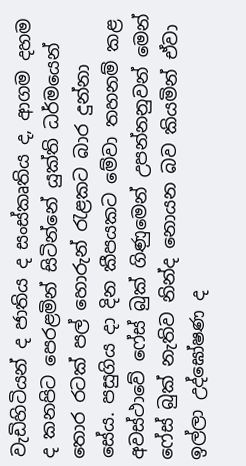වැඩිහිටියන් ද ජාතිය ද සංස්කෘතිය ද, ආගම දහම ද කනපිට පෙරළමින් සිටින්නේ යුක්ති ධර්මයෙන් තොර රටක් පල් හොරුන් රැළකට බාර දුන්නා සේය. පසුගිය දා දින කීපයකට මේවා තහනම් කළ අවස්ථාවේ ෆේස් බුක් ගිණුමෙන් උපන්නනුවන් මෙන් ෆේස් බුක් නැතිව නින්ද නොයන බව කියමින් ඒවා ඉල්ලා උද්ඝෝෂණ ද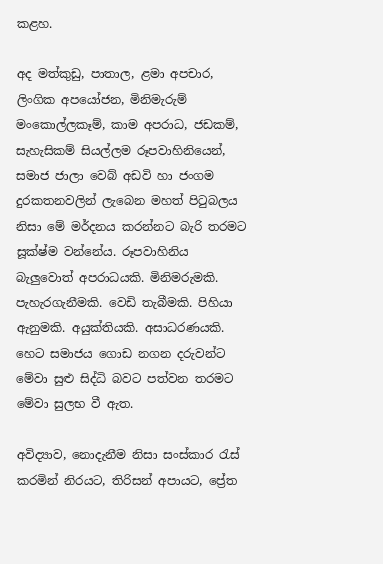කළහ.

අද මත්කුඩු, පාතාල, ළමා අපචාර, ලිංගික අප‍යෝජන, මිනිමැරුම් මංකොල්ලකෑම්, කාම අපරාධ, ජඩකම්, සැහැසිකම් සියල්ලම රූපවාහිනියෙන්, සමාජ ජාලා වෙබ් අඩවි හා ජංගම දුරකතනවලින් ලැබෙන මහත් පිටුබලය නිසා මේ මර්දනය කරන්නට බැරි තරමට සූක්ෂ්ම වන්නේය. රූපවාහිනිය බැලුවොත් අපරාධයකි. මිනිමරුමකි. පැහැරගැනීමකි. වෙඩි තැබීමකි. පිහියා ඇනුමකි. අයුක්තියකි. අසාධරණයකි. හෙට සමාජය ගොඩ නගන දරුවන්ට මේවා සුළු සිද්ධි බවට පත්වන තරමට මේවා සුලභ වී ඇත.

අවිද්‍යාව, නොදැනීම නිසා සංස්කාර රැස් කරමින් නිරයට, තිරිසන් අපායට, ප්‍රේත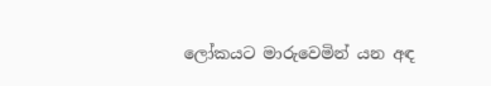ලෝකයට මාරුවෙමින් යන අඳ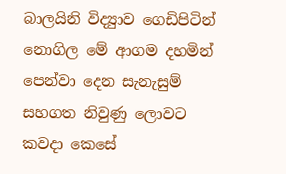බාලයිනි විද්‍යුාව ගෙඩිපිටින් නොගිල මේ ආගම දහමින් පෙන්වා දෙන සැනැසුම් සහගත නිවුණු ලොවට කවදා කෙසේ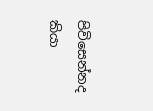පිවිසෙන්නද කියා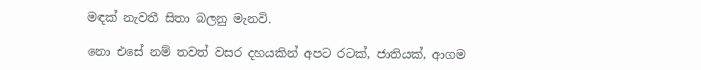මඳක් නැවතී සිතා බලනු මැනවි.

නො එසේ නම් තවත් වසර දහයකින් අපට රටක්, ජාතියක්, ආගම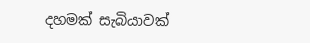දහමක් සැබියාවක්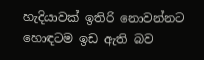හැදියාවක් ඉතිරි නොවන්නට හොඳටම ඉඩ ඇති බව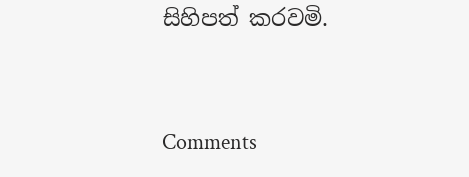සිහිපත් කරවමි.



Comments